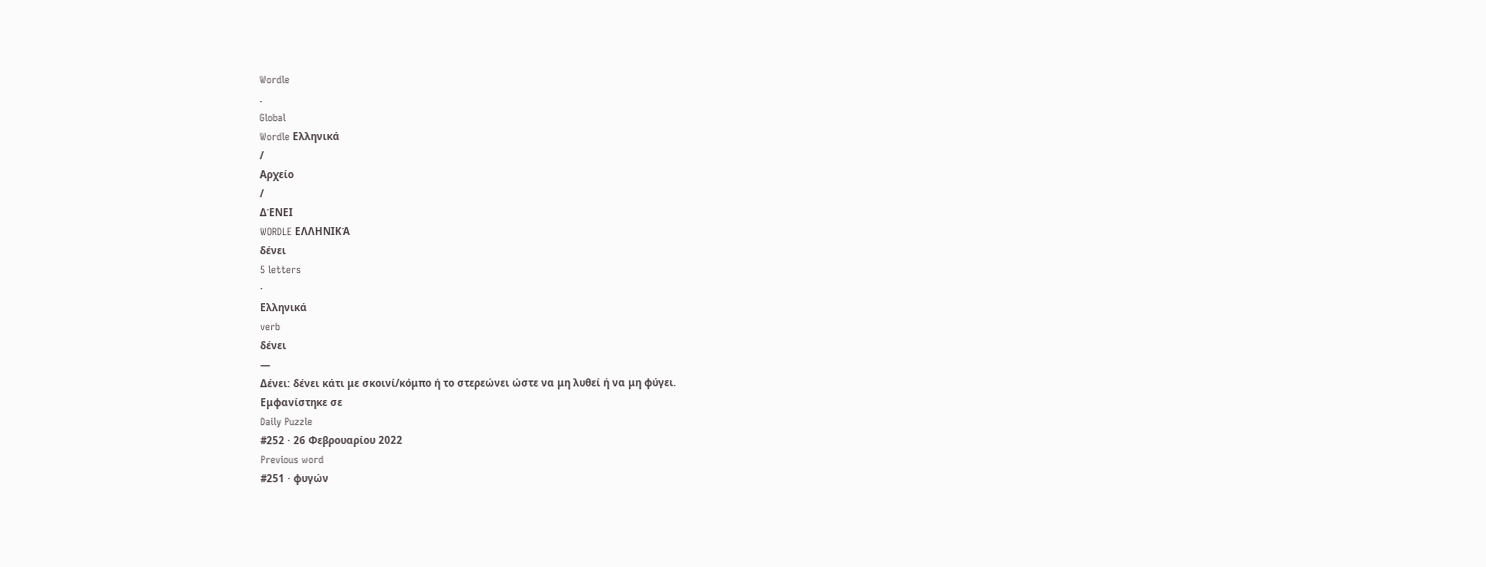Wordle
.
Global
Wordle Ελληνικά
/
Αρχείο
/
ΔΈΝΕΙ
WORDLE ΕΛΛΗΝΙΚΆ
δένει
5 letters
·
Ελληνικά
verb
δένει
—
Δένει: δένει κάτι με σκοινί/κόμπο ή το στερεώνει ώστε να μη λυθεί ή να μη φύγει.
Εμφανίστηκε σε
Daily Puzzle
#252 · 26 Φεβρουαρίου 2022
Previous word
#251 · φυγών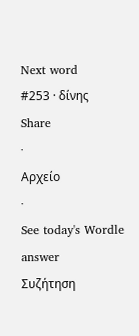Next word
#253 · δίνης
Share
·
Αρχείο
·
See today's Wordle answer
Συζήτηση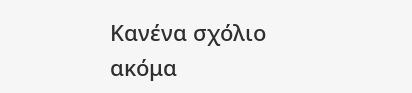Κανένα σχόλιο ακόμα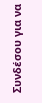Συνδέσου για να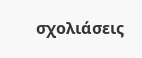σχολιάσεις